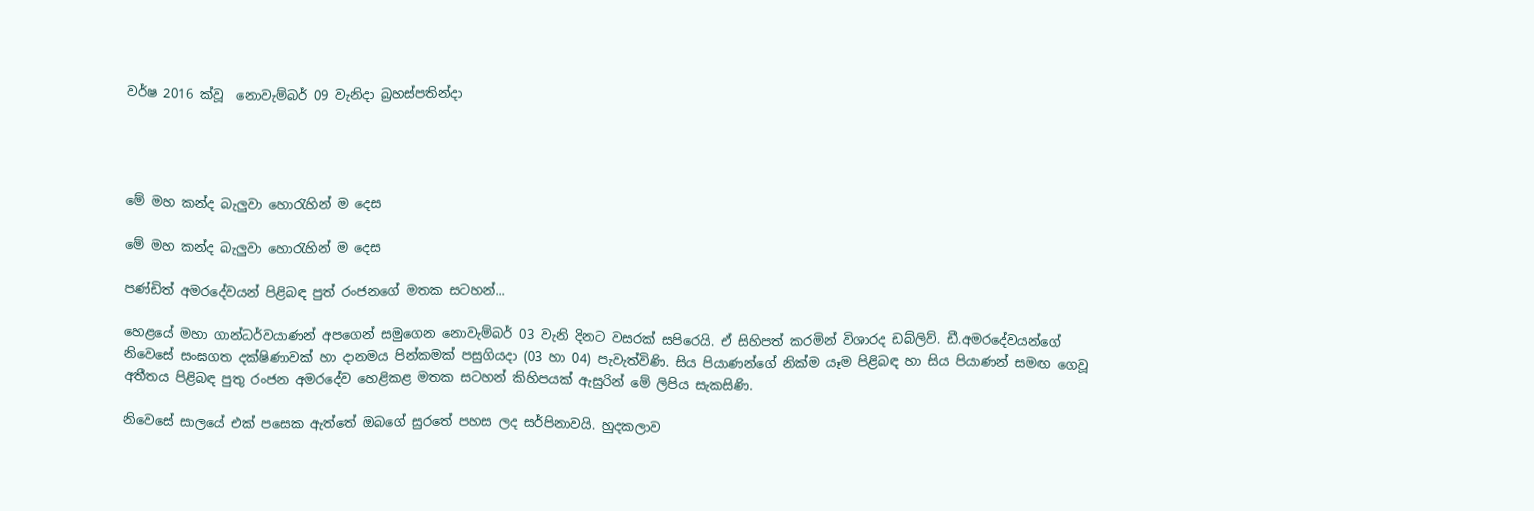වර්ෂ 2016 ක්වූ  නොවැම්බර් 09 වැනිදා බ්‍රහස්පතින්දා




මේ මහ කන්ද බැලුවා හොරැහින් ම දෙස

මේ මහ කන්ද බැලුවා හොරැහින් ම දෙස

පණ්ඩිත් අමරදේවයන් පිළිබඳ පුත් රංජනගේ මතක සටහන්...

හෙළයේ මහා ගාන්ධර්වයාණන් අපගෙන් සමුගෙන නොවැම්බර් 03 වැනි දිනට වසරක් සපිරෙයි. ඒ සිහිපත් කරමින් විශාරද ඩබ්ලිව්. ඩී.අමරදේවයන්ගේ නිවෙසේ සංඝගත දක්ෂිණාවක් හා දානමය පින්කමක් පසුගියදා (03 හා 04) පැවැත්විණි. සිය පියාණන්ගේ නික්ම යෑම පිළිබඳ හා සිය පියාණන් සමඟ ගෙවූ අතීතය පිළිබඳ පුතු රංජන අමරදේව හෙළිකළ මතක සටහන් කිහිපයක් ඇසුරින් මේ ලිපිය සැකසිණි.

නිවෙසේ සාලයේ එක් පසෙක ඇත්තේ ඔබගේ සුරතේ පහස ලද සර්පිනාවයි. හුදකලාව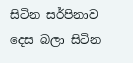සිටින සර්පිනාව දෙස බලා සිටින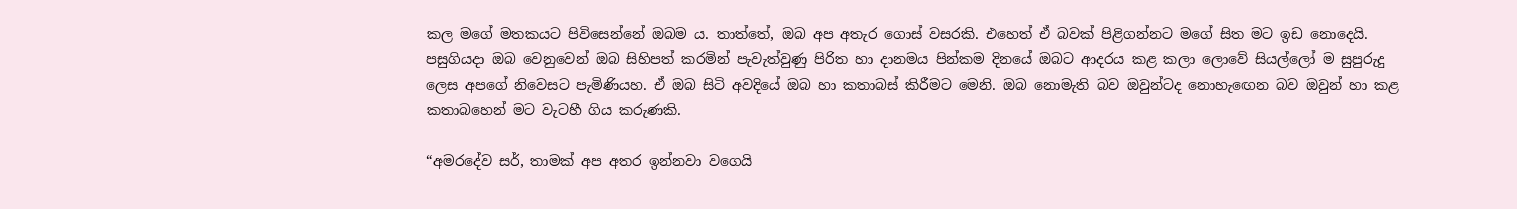කල මගේ මතකයට පිවිසෙන්නේ ඔබම ය. තාත්තේ, ඔබ අප අතැර ගොස් වසරකි. එහෙත් ඒ බවක් පිළිගන්නට මගේ සිත මට ඉඩ නොදෙයි. පසුගියදා ඔබ වෙනුවෙන් ඔබ සිහිපත් කරමින් පැවැත්වුණු පිරිත හා දානමය පින්කම දිනයේ ඔබට ආදරය කළ කලා ලොවේ සියල්ලෝ ම සුපුරුදු ලෙස අපගේ නිවෙසට පැමිණියහ. ඒ ඔබ සිටි අවදියේ ඔබ හා කතාබස් කිරීමට මෙනි. ඔබ නොමැති බව ඔවුන්ටද නොහැඟෙන බව ඔවුන් හා කළ කතාබහෙන් මට වැටහී ගිය කරුණකි.

“අමරදේව සර්, තාමක් අප අතර ඉන්නවා වගෙයි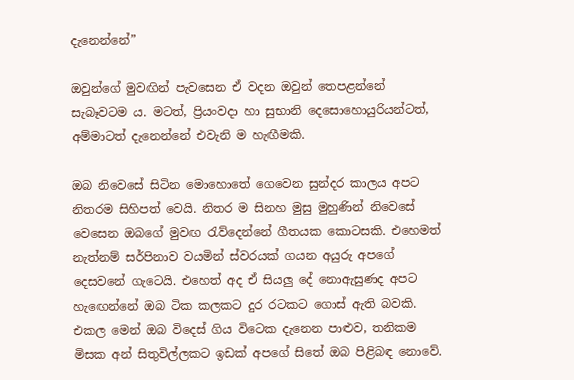දැනෙන්නේ”

ඔවුන්ගේ මුවඟින් පැවසෙන ඒ වදන ඔවුන් තෙපළන්නේ සැබෑවටම ය. මටත්, ප්‍රියංවදා හා සුභානි දෙසොහොයුරියන්ටත්, අම්මාටත් දැනෙන්නේ එවැනි ම හැඟීමකි.

ඔබ නිවෙසේ සිටින මොහොතේ ගෙවෙන සුන්දර කාලය අපට නිතරම සිහිපත් වෙයි. නිතර ම සිනහ මුසු මුහුණින් නිවෙසේ වෙසෙන ඔබගේ මුවඟ රැව්දෙන්නේ ගීතයක කොටසකි. එහෙමත් නැත්නම් සර්පිනාව වයමින් ස්වරයක් ගයන අයුරු අපගේ දෙසවනේ ගැටෙයි. එහෙත් අද ඒ සියලු දේ නොඇසුණද අපට හැඟෙන්නේ ඔබ ටික කලකට දුර රටකට ගොස් ඇති බවකි. එකල මෙන් ඔබ විදෙස් ගිය විටෙක දැනෙන පාළුව, තනිකම මිසක අන් සිතුවිල්ලකට ඉඩක් අපගේ සිතේ ඔබ පිළිබඳ නොවේ.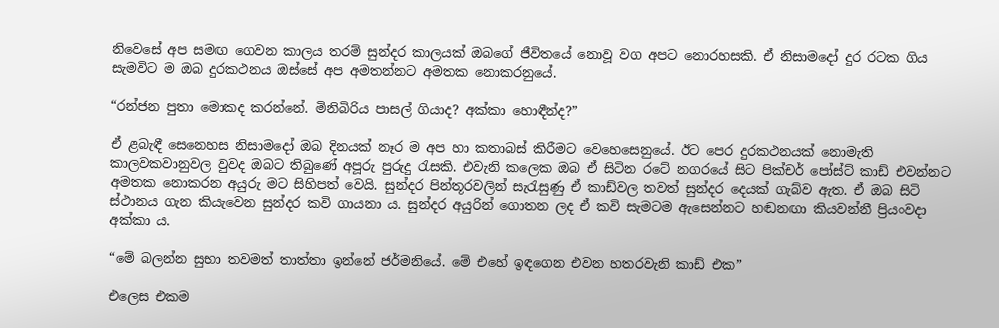නිවෙසේ අප සමඟ ගෙවන කාලය තරම් සුන්දර කාලයක් ඔබගේ ජීවිතයේ නොවූ වග අපට නොරහසකි. ඒ නිසාමදෝ දුර රටක ගිය සැමවිට ම ඔබ දුරකථනය ඔස්සේ අප අමතන්නට අමතක නොකරනුයේ.

“රන්ජන පුතා මොකද කරන්නේ. මිනිබිරිය පාසල් ගියාද? අක්කා හොඳීන්ද?”

ඒ ළබැඳී සෙනෙහස නිසාමදෝ ඔබ දිනයක් නෑර ම අප හා කතාබස් කිරීමට වෙහෙසෙනුයේ. ඊට පෙර දුරකථනයක් නොමැති කාලවකවානුවල වුවද ඔබට තිබුණේ අපූරු පුරුදු රැසකි. එවැනි කලෙක ඔබ ඒ සිටින රටේ නගරයේ සිට පික්චර් පෝස්ට් කාඩ් එවන්නට අමතක නොකරන අයුරු මට සිහිපත් වෙයි. සුන්දර පින්තූරවලින් සැරැසුණු ඒ කාඩ්වල තවත් සුන්දර දෙයක් ගැබ්ව ඇත. ඒ ඔබ සිටි ස්ථානය ගැන කියැවෙන සුන්දර කවි ගායනා ය. සුන්දර අයුරින් ගොතන ලද ඒ කවි සැමටම ඇසෙන්නට හඬනඟා කියවන්නී ප්‍රියංවදා අක්කා ය.

“මේ බලන්න සුභා තවමත් තාත්තා ඉන්නේ ජර්මනියේ. මේ එහේ ඉඳගෙන එවන හතරවැනි කාඩ් එක”

එලෙස එකම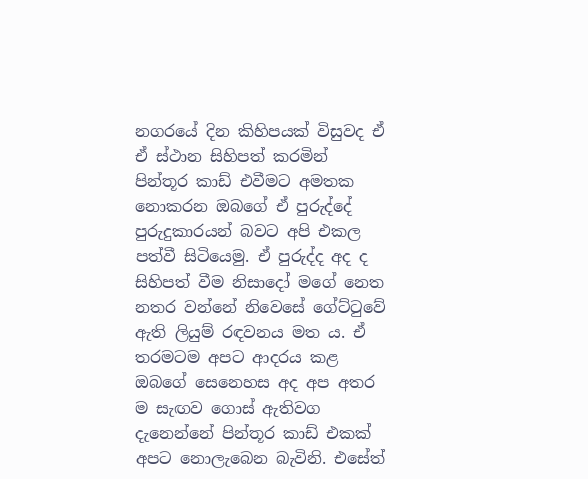නගරයේ දින කිහිපයක් විසුවද ඒ ඒ ස්ථාන සිහිපත් කරමින් පින්තූර කාඩ් එවීමට අමතක නොකරන ඔබගේ ඒ පුරුද්දේ පුරුදුකාරයන් බවට අපි එකල පත්වී සිටියෙමු. ඒ පුරුද්ද අද ද සිහිපත් වීම නිසාදෝ මගේ නෙත නතර වන්නේ නිවෙසේ ගේට්ටුවේ ඇති ලියුම් රඳවනය මත ය. ඒ තරමටම අපට ආදරය කළ ඔබගේ සෙනෙහස අද අප අතර ම සැඟව ගොස් ඇතිවග දැනෙන්නේ පින්තූර කාඩ් එකක් අපට නොලැබෙන බැවිනි. එසේත්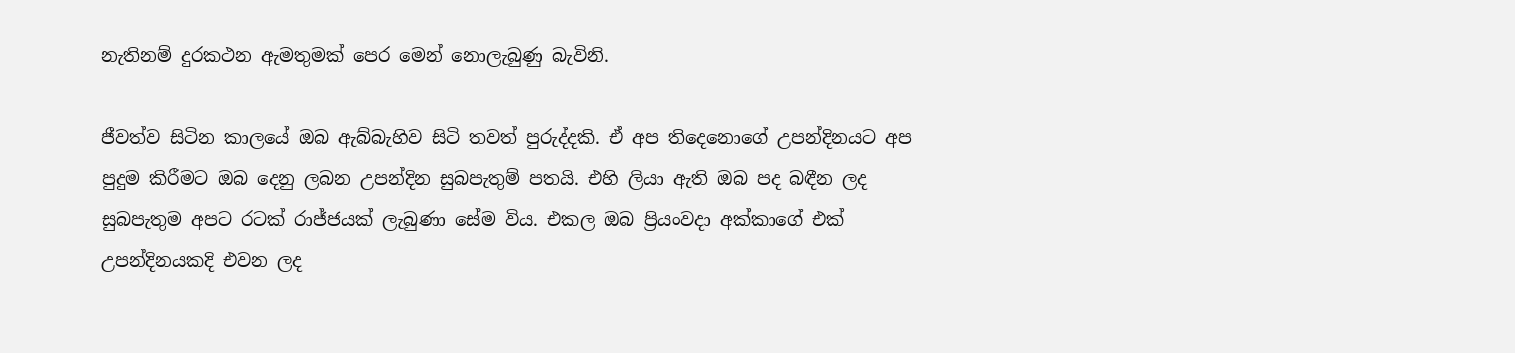නැතිනම් දුරකථන ඇමතුමක් පෙර මෙන් නොලැබුණු බැවිනි.

ජීවත්ව සිටින කාලයේ ඔබ ඇබ්බැහිව සිටි තවත් පුරුද්දකි. ඒ අප තිදෙනොගේ උපන්දිනයට අප පුදුම කිරීමට ඔබ දෙනු ලබන උපන්දින සුබපැතුම් පතයි. එහි ලියා ඇති ඔබ පද බඳීන ලද සුබපැතුම අපට රටක් රාජ්ජයක් ලැබුණා සේම විය. එකල ඔබ ප්‍රියංවදා අක්කාගේ එක් උපන්දිනයකදි එවන ලද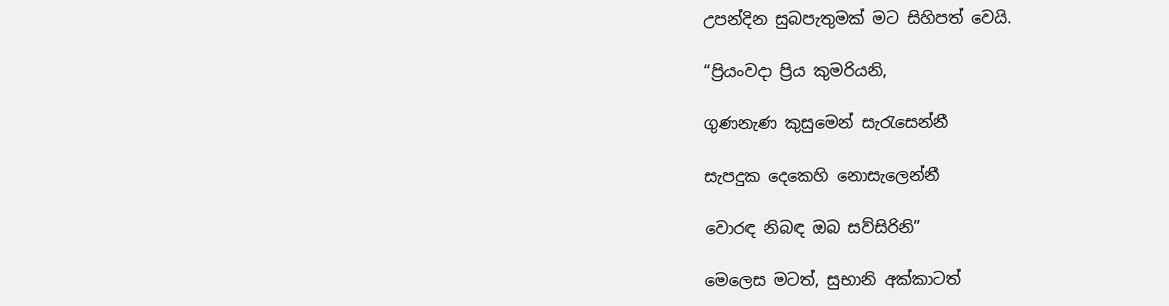උපන්දින සුබපැතුමක් මට සිහිපත් වෙයි.

“ප්‍රියංවදා ප්‍රිය කුමරියනි,

ගුණනැණ කුසුමෙන් සැරැසෙන්නී

සැපදුක දෙකෙහි නොසැලෙන්නී

වොරඳ නිබඳ ඔබ සව්සිරිනි”

මෙලෙස මටත්, සුභානි අක්කාටත්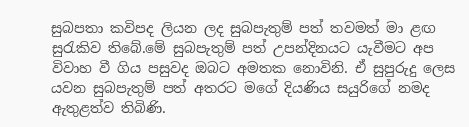සුබපතා කවිපද ලියන ලද සුබපැතුම් පත් තවමත් මා ළඟ සුරැකිව තිබේ.මේ සුබපැතුම් පත් උපන්දිනයට යැවීමට අප විවාහ වී ගිය පසුවද ඔබට අමතක නොවිනි. ඒ සුපුරුදු ලෙස යවන සුබපැතුම් පත් අතරට මගේ දියණිය සයුරිගේ නමද ඇතුළත්ව තිබිණි.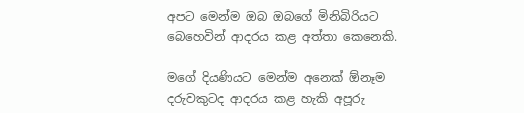අපට මෙන්ම ඔබ ඔබගේ මිනිබිරියට බෙහෙවින් ආදරය කළ අත්තා කෙනෙකි.

මගේ දියණියට මෙන්ම අනෙක් ඕනෑම දරුවකුටද ආදරය කළ හැකි අපූරු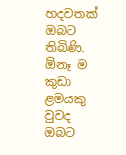හදවතක් ඔබට තිබිණි. ඕනෑ ම කුඩා ළමයකු වුවද ඔබට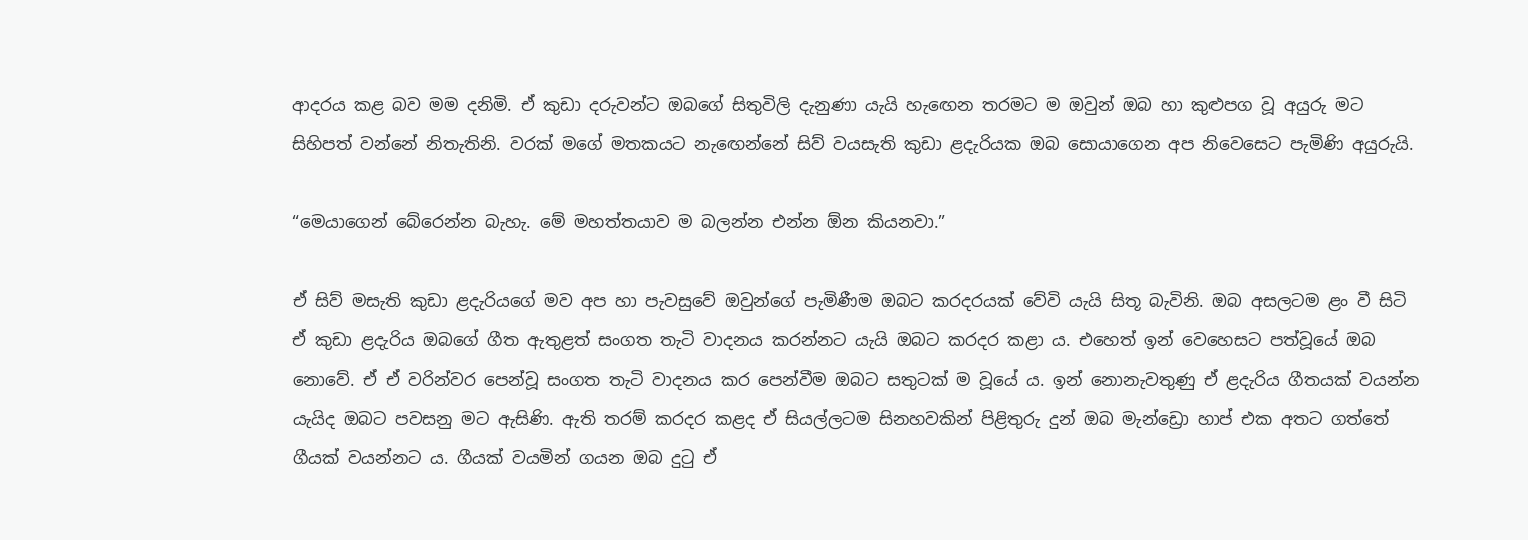ආදරය කළ බව මම දනිමි. ඒ කුඩා දරුවන්ට ඔබගේ සිතුවිලි දැනුණා යැයි හැඟෙන තරමට ම ඔවුන් ඔබ හා කුළුපග වූ අයුරු මට සිහිපත් වන්නේ නිතැතිනි. වරක් මගේ මතකයට නැඟෙන්නේ සිව් වයසැති කුඩා ළදැරියක ඔබ සොයාගෙන අප නිවෙසෙට පැමිණි අයුරුයි.

“මෙයාගෙන් බේරෙන්න බැහැ. මේ මහත්තයාව ම බලන්න එන්න ඕන කියනවා.”

ඒ සිව් මසැති කුඩා ළදැරියගේ මව අප හා පැවසුවේ ඔවුන්ගේ පැමිණීම ඔබට කරදරයක් වේවි යැයි සිතූ බැවිනි. ඔබ අසලටම ළං වී සිටි ඒ කුඩා ළදැරිය ඔබගේ ගීත ඇතුළත් සංගත තැටි වාදනය කරන්නට යැයි ඔබට කරදර කළා ය. එහෙත් ඉන් වෙහෙසට පත්වූයේ ඔබ නොවේ. ඒ ඒ වරින්වර පෙන්වූ සංගත තැටි වාදනය කර පෙන්වීම ඔබට සතුටක් ම වූයේ ය. ඉන් නොනැවතුණු ඒ ළදැරිය ගීතයක් වයන්න යැයිද ඔබට පවසනු මට ඇසිණි. ඇති තරම් කරදර කළද ඒ සියල්ලටම සිනහවකින් පිළිතුරු දුන් ඔබ මැන්ඩ්‍රො හාප් එක අතට ගත්තේ ගීයක් වයන්නට ය. ගීයක් වයමින් ගයන ඔබ දුටු ඒ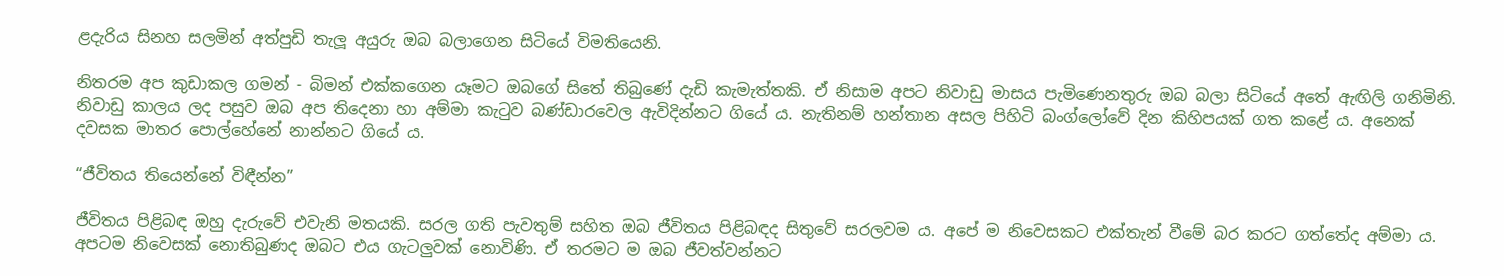ළදැරිය සිනහ සලමින් අත්පුඩි තැලූ අයුරු ඔබ බලාගෙන සිටියේ විමතියෙනි.

නිතරම අප කුඩාකල ගමන් - බිමන් එක්කගෙන යෑමට ඔබගේ සිතේ තිබුණේ දැඩි කැමැත්තකි. ඒ නිසාම අපට නිවාඩු මාසය පැමිණෙනතුරු ඔබ බලා සිටියේ අතේ ඇඟිලි ගනිමිනි. නිවාඩු කාලය ලද පසුව ඔබ අප තිදෙනා හා අම්මා කැටුව බණ්ඩාරවෙල ඇවිදින්නට ගියේ ය. නැතිනම් හන්තාන අසල පිහිටි බංග්ලෝවේ දින කිහිපයක් ගත කළේ ය. අනෙක් දවසක මාතර පොල්හේනේ නාන්නට ගියේ ය.

“ජීවිතය තියෙන්නේ විඳීන්න”

ජීවිතය පිළිබඳ ඔහු දැරුවේ එවැනි මතයකි. සරල ගති පැවතුම් සහිත ඔබ ජීවිතය පිළිබඳද සිතුවේ සරලවම ය. අපේ ම නිවෙසකට එක්තැන් වීමේ බර කරට ගත්තේද අම්මා ය. අපටම නිවෙසක් නොතිබුණද ඔබට එය ගැටලුවක් නොවිණි. ඒ තරමට ම ඔබ ජීවත්වන්නට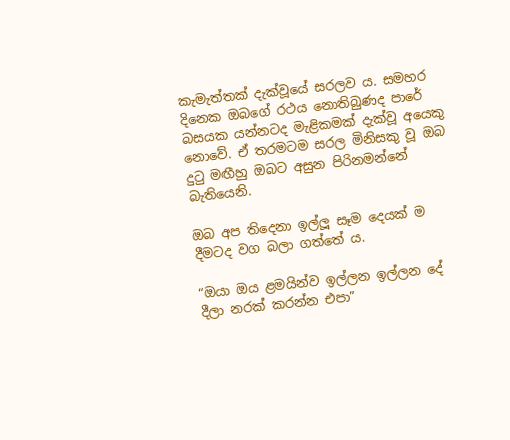කැමැත්තක් දැක්වූයේ සරලව ය. සමහර දිනෙක ඔබගේ රථය නොතිබුණද පාරේ බසයක යන්නටද මැළිකමක් දැක්වූ අයෙකු නොවේ. ඒ තරමටම සරල මිනිසකු වූ ඔබ දුටු මඟීහු ඔබට අසුන පිරිනමන්නේ බැතියෙනි.

ඔබ අප තිදෙනා ඉල්ලූ සෑම දෙයක් ම දීමටද වග බලා ගත්තේ ය.

“ඔයා ඔය ළමයින්ව ඉල්ලන ඉල්ලන දේ දීලා නරක් කරන්න එපා”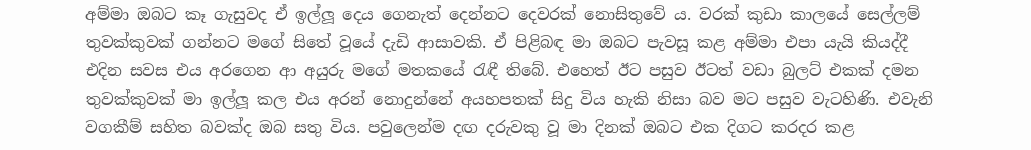අම්මා ඔබට කෑ ගැසුවද ඒ ඉල්ලූ දෙය ගෙනැත් දෙන්නට දෙවරක් නොසිතුවේ ය. වරක් කුඩා කාලයේ සෙල්ලම් තුවක්කුවක් ගන්නට මගේ සිතේ වූයේ දැඩි ආසාවකි. ඒ පිළිබඳ මා ඔබට පැවසූ කළ අම්මා එපා යැයි කියද්දී එදින සවස එය අරගෙන ආ අයුරු මගේ මතකයේ රැඳී තිබේ. එහෙත් ඊට පසුව ඊටත් වඩා බුලට් එකක් දමන තුවක්කුවක් මා ඉල්ලූ කල එය අරන් නොදුන්නේ අයහපතක් සිදු විය හැකි නිසා බව මට පසුව වැටහිණි. එවැනි වගකීම් සහිත බවක්ද ඔබ සතු විය. පවුලෙන්ම දඟ දරුවකු වූ මා දිනක් ඔබට එක දිගට කරදර කළ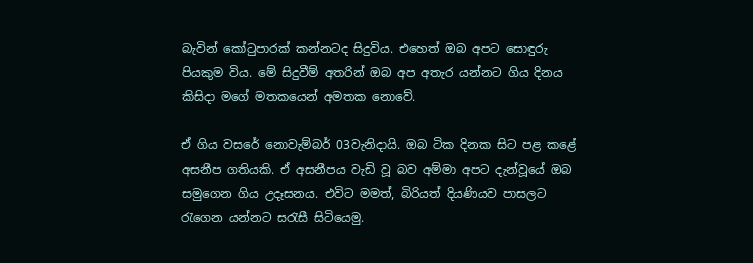බැවින් කෝටුපාරක් කන්නටද සිදුවිය. එහෙත් ඔබ අපට සොඳුරු පියකුම විය. මේ සිදුවීම් අතරින් ඔබ අප අතැර යන්නට ගිය දිනය කිසිදා මගේ මතකයෙන් අමතක නොවේ.

ඒ ගිය වසරේ නොවැම්බර් 03වැනිදායි. ඔබ ටික දිනක සිට පළ කළේ අසනීප ගතියකි. ඒ අසනීපය වැඩි වූ බව අම්මා අපට දැන්වූයේ ඔබ සමුගෙන ගිය උදෑසනය. එවිට මමත්, බිරියත් දියණියව පාසලට රැගෙන යන්නට සරැසී සිටියෙමු.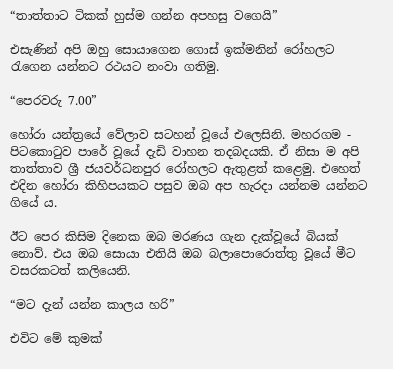“තාත්තාට ටිකක් හුස්ම ගන්න අපහසු වගෙයි”

එසැණින් අපි ඔහු සොයාගෙන ගොස් ඉක්මනින් රෝහලට රැගෙන යන්නට රථයට නංවා ගතිමු.

“පෙරවරු 7.00”

හෝරා යන්ත්‍රයේ වේලාව සටහන් වූයේ එලෙසිනි. මහරගම - පිටකොටුව පාරේ වූයේ දැඩි වාහන තදබදයකි. ඒ නිසා ම අපි තාත්තාව ශ්‍රී ජයවර්ධනපුර රෝහලට ඇතුළත් කළෙමු. එහෙත් එදින හෝරා කිහිපයකට පසුව ඔබ අප හැරදා යන්නම යන්නට ගියේ ය.

ඊට පෙර කිසිම දිනෙක ඔබ මරණය ගැන දැක්වූයේ බියක් නොව්. එය ඔබ සොයා එතියි ඔබ බලාපොරොත්තු වූයේ මීට වසරකටත් කලියෙනි.

“මට දැන් යන්න කාලය හරි”

එවිට මේ කුමක්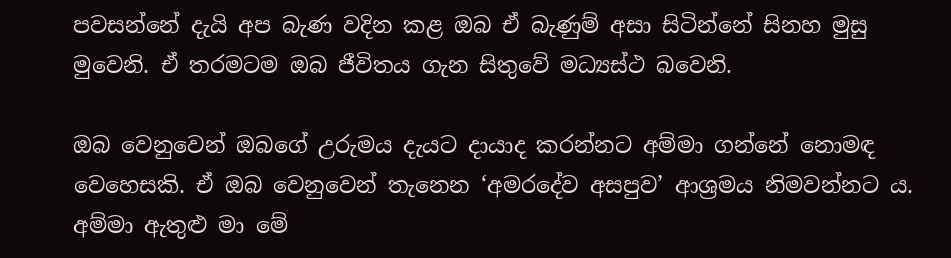පවසන්නේ දැයි අප බැණ වදින කළ ඔබ ඒ බැණුම් අසා සිටින්නේ සිනහ මුසු මුවෙනි. ඒ තරමටම ඔබ ජීවිතය ගැන සිතුවේ මධ්‍යස්ථ බවෙනි.

ඔබ වෙනුවෙන් ඔබගේ උරුමය දැයට දායාද කරන්නට අම්මා ගන්නේ නොමඳ වෙහෙසකි. ඒ ඔබ වෙනුවෙන් තැනෙන ‘අමරදේව අසපුව’ ආශ්‍රමය නිමවන්නට ය. අම්මා ඇතුළු මා මේ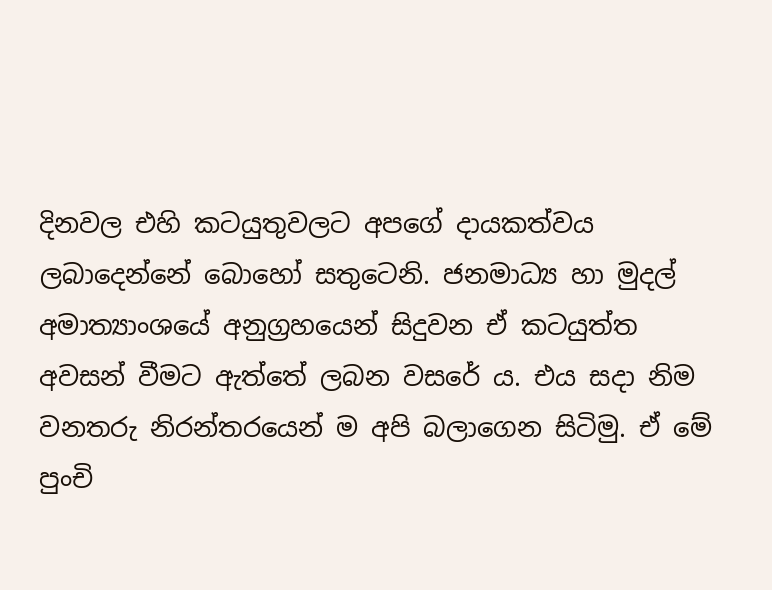දිනවල එහි කටයුතුවලට අපගේ දායකත්වය ලබාදෙන්නේ බොහෝ සතුටෙනි. ජනමාධ්‍ය හා මුදල් අමාත්‍යාංශයේ අනුග්‍රහයෙන් සිදුවන ඒ කටයුත්ත අවසන් වීමට ඇත්තේ ලබන වසරේ ය. එය සදා නිම වනතරු නිරන්තරයෙන් ම අපි බලාගෙන සිටිමු. ඒ මේ පුංචි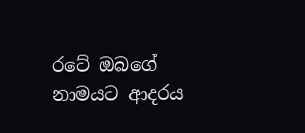රටේ ඔබගේ නාමයට ආදරය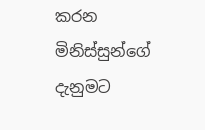කරන මිනිස්සුන්ගේ දැනුමට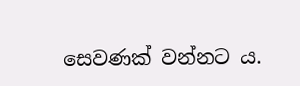සෙවණක් වන්නට ය.